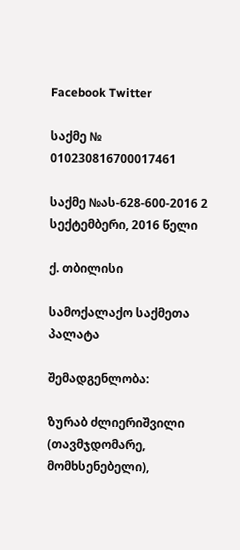Facebook Twitter

საქმე № 010230816700017461

საქმე №ას-628-600-2016 2 სექტემბერი, 2016 წელი

ქ. თბილისი

სამოქალაქო საქმეთა პალატა

შემადგენლობა:

ზურაბ ძლიერიშვილი (თავმჯდომარე, მომხსენებელი),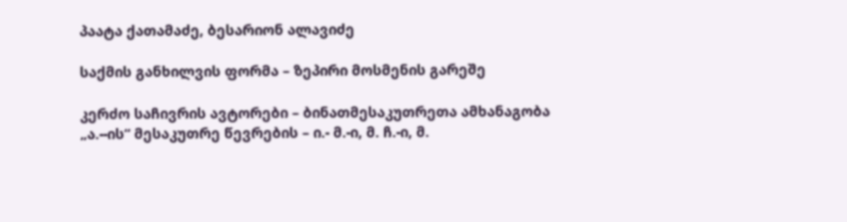პაატა ქათამაძე, ბესარიონ ალავიძე

საქმის განხილვის ფორმა – ზეპირი მოსმენის გარეშე

კერძო საჩივრის ავტორები – ბინათმესაკუთრეთა ამხანაგობა „ა.--ის“ მესაკუთრე წევრების – ი.- მ.-ი, მ. ჩ.-ი, მ.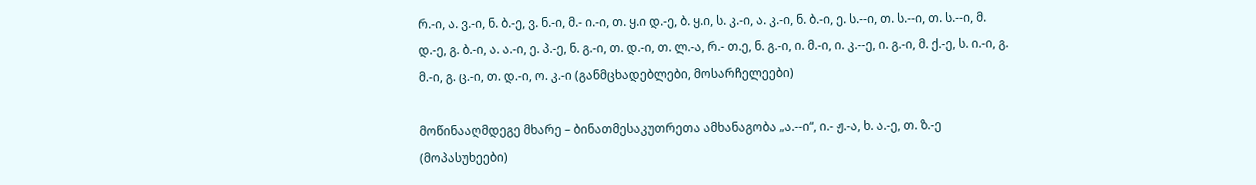რ.-ი, ა. ვ.-ი, ნ. ბ.-ე, ვ. ნ.-ი, მ.- ი.-ი, თ. ყ.ი დ.-ე, ბ. ყ.ი, ს. კ.-ი, ა. კ.-ი, ნ. ბ.-ი, ე. ს.--ი, თ. ს.--ი, თ. ს.--ი, მ. დ.-ე, გ. ბ.-ი, ა. ა.-ი, ე. პ.-ე, ნ. გ.-ი, თ. დ.-ი, თ. ლ.-ა, რ.- თ.ე, ნ. გ.-ი, ი. მ.-ი, ი. კ.--ე, ი. გ.-ი, მ. ქ.-ე, ს. ი.-ი, გ. მ.-ი, გ. ც.-ი, თ. დ.-ი, ო. კ.-ი (განმცხადებლები, მოსარჩელეები)

მოწინააღმდეგე მხარე – ბინათმესაკუთრეთა ამხანაგობა „ა.--ი“, ი.- ჟ.-ა, ხ. ა.-ე, თ. ზ.-ე (მოპასუხეები)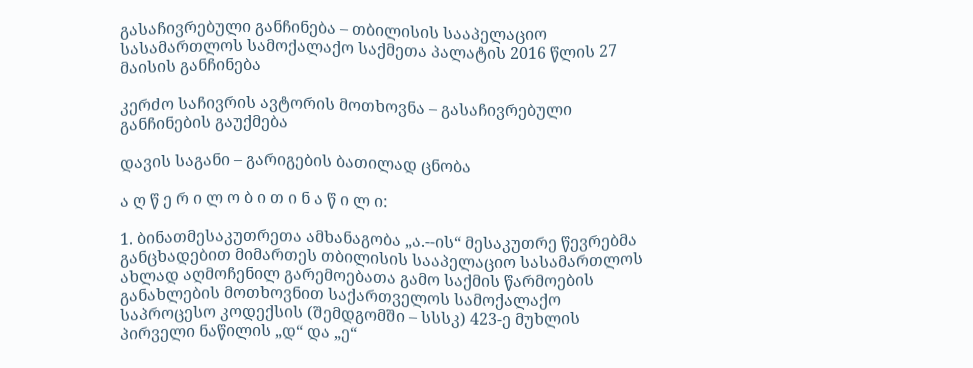გასაჩივრებული განჩინება – თბილისის სააპელაციო სასამართლოს სამოქალაქო საქმეთა პალატის 2016 წლის 27 მაისის განჩინება

კერძო საჩივრის ავტორის მოთხოვნა – გასაჩივრებული განჩინების გაუქმება

დავის საგანი – გარიგების ბათილად ცნობა

ა ღ წ ე რ ი ლ ო ბ ი თ ი ნ ა წ ი ლ ი:

1. ბინათმესაკუთრეთა ამხანაგობა „ა.--ის“ მესაკუთრე წევრებმა განცხადებით მიმართეს თბილისის სააპელაციო სასამართლოს ახლად აღმოჩენილ გარემოებათა გამო საქმის წარმოების განახლების მოთხოვნით საქართველოს სამოქალაქო საპროცესო კოდექსის (შემდგომში – სსსკ) 423-ე მუხლის პირველი ნაწილის „დ“ და „ე“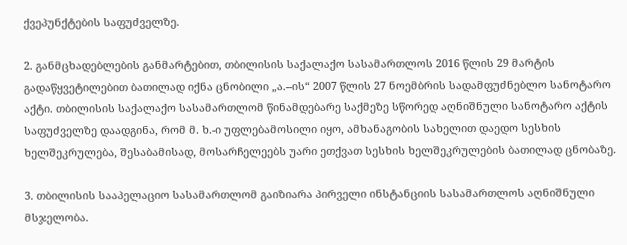ქვეპუნქტების საფუძველზე.

2. განმცხადებლების განმარტებით, თბილისის საქალაქო სასამართლოს 2016 წლის 29 მარტის გადაწყვეტილებით ბათილად იქნა ცნობილი „ა.--ის“ 2007 წლის 27 ნოემბრის სადამფუძნებლო სანოტარო აქტი. თბილისის საქალაქო სასამართლომ წინამდებარე საქმეზე სწორედ აღნიშნული სანოტარო აქტის საფუძველზე დაადგინა, რომ მ. ხ.-ი უფლებამოსილი იყო, ამხანაგობის სახელით დაედო სესხის ხელშეკრულება, შესაბამისად, მოსარჩელეებს უარი ეთქვათ სესხის ხელშეკრულების ბათილად ცნობაზე.

3. თბილისის სააპელაციო სასამართლომ გაიზიარა პირველი ინსტანციის სასამართლოს აღნიშნული მსჯელობა.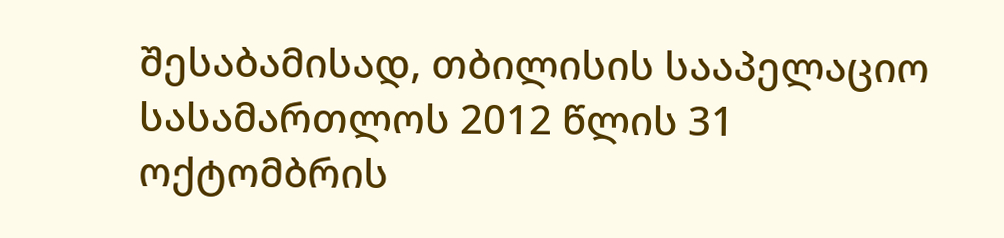შესაბამისად, თბილისის სააპელაციო სასამართლოს 2012 წლის 31 ოქტომბრის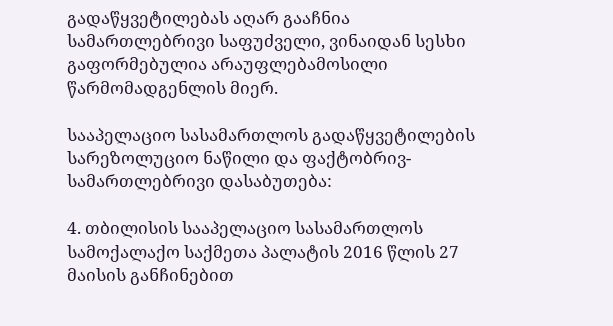გადაწყვეტილებას აღარ გააჩნია სამართლებრივი საფუძველი, ვინაიდან სესხი გაფორმებულია არაუფლებამოსილი წარმომადგენლის მიერ.

სააპელაციო სასამართლოს გადაწყვეტილების სარეზოლუციო ნაწილი და ფაქტობრივ-სამართლებრივი დასაბუთება:

4. თბილისის სააპელაციო სასამართლოს სამოქალაქო საქმეთა პალატის 2016 წლის 27 მაისის განჩინებით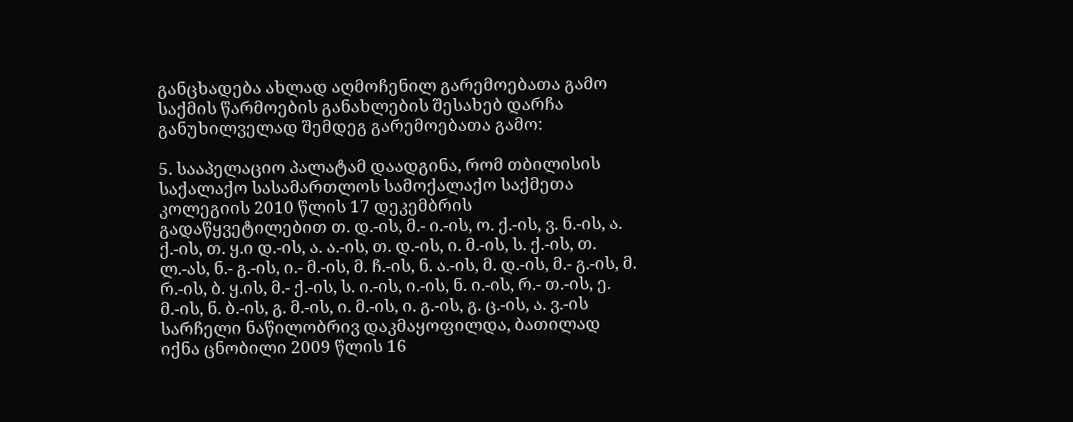განცხადება ახლად აღმოჩენილ გარემოებათა გამო საქმის წარმოების განახლების შესახებ დარჩა განუხილველად შემდეგ გარემოებათა გამო:

5. სააპელაციო პალატამ დაადგინა, რომ თბილისის საქალაქო სასამართლოს სამოქალაქო საქმეთა კოლეგიის 2010 წლის 17 დეკემბრის გადაწყვეტილებით თ. დ.-ის, მ.- ი.-ის, ო. ქ.-ის, ვ. ნ.-ის, ა. ქ.-ის, თ. ყ.ი დ.-ის, ა. ა.-ის, თ. დ.-ის, ი. მ.-ის, ს. ქ.-ის, თ. ლ.-ას, ნ.- გ.-ის, ი.- მ.-ის, მ. ჩ.-ის, ნ. ა.-ის, მ. დ.-ის, მ.- გ.-ის, მ. რ.-ის, ბ. ყ.ის, მ.- ქ.-ის, ს. ი.-ის, ი.-ის, ნ. ი.-ის, რ.- თ.-ის, ე. მ.-ის, ნ. ბ.-ის, გ. მ.-ის, ი. მ.-ის, ი. გ.-ის, გ. ც.-ის, ა. ვ.-ის სარჩელი ნაწილობრივ დაკმაყოფილდა, ბათილად იქნა ცნობილი 2009 წლის 16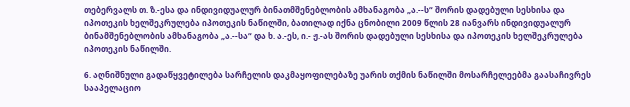თებერვალს თ. ზ.-ესა და ინდივიდუალურ ბინათმშენებლობის ამხანაგობა „ა.--ს“ შორის დადებული სესხისა და იპოთეკის ხელშეკრულება იპოთეკის ნაწილში, ბათილად იქნა ცნობილი 2009 წლის 28 იანვარს ინდივიდუალურ ბინამშენებლობის ამხანაგობა „ა.--სა“ და ხ. ა.-ეს, ი.- ჟ.-ას შორის დადებული სესხისა და იპოთეკის ხელშეკრულება იპოთეკის ნაწილში.

6. აღნიშნული გადაწყვეტილება სარჩელის დაკმაყოფილებაზე უარის თქმის ნაწილში მოსარჩელეებმა გაასაჩივრეს სააპელაციო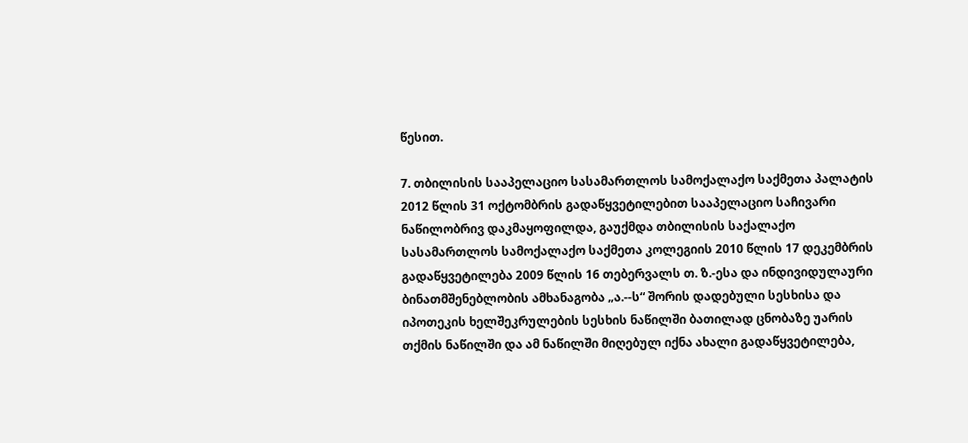წესით.

7. თბილისის სააპელაციო სასამართლოს სამოქალაქო საქმეთა პალატის 2012 წლის 31 ოქტომბრის გადაწყვეტილებით სააპელაციო საჩივარი ნაწილობრივ დაკმაყოფილდა, გაუქმდა თბილისის საქალაქო სასამართლოს სამოქალაქო საქმეთა კოლეგიის 2010 წლის 17 დეკემბრის გადაწყვეტილება 2009 წლის 16 თებერვალს თ. ზ.-ესა და ინდივიდულაური ბინათმშენებლობის ამხანაგობა „ა.--ს“ შორის დადებული სესხისა და იპოთეკის ხელშეკრულების სესხის ნაწილში ბათილად ცნობაზე უარის თქმის ნაწილში და ამ ნაწილში მიღებულ იქნა ახალი გადაწყვეტილება,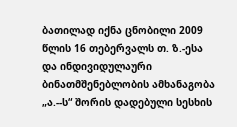ბათილად იქნა ცნობილი 2009 წლის 16 თებერვალს თ. ზ.-ესა და ინდივიდულაური ბინათმშენებლობის ამხანაგობა „ა.--ს“ შორის დადებული სესხის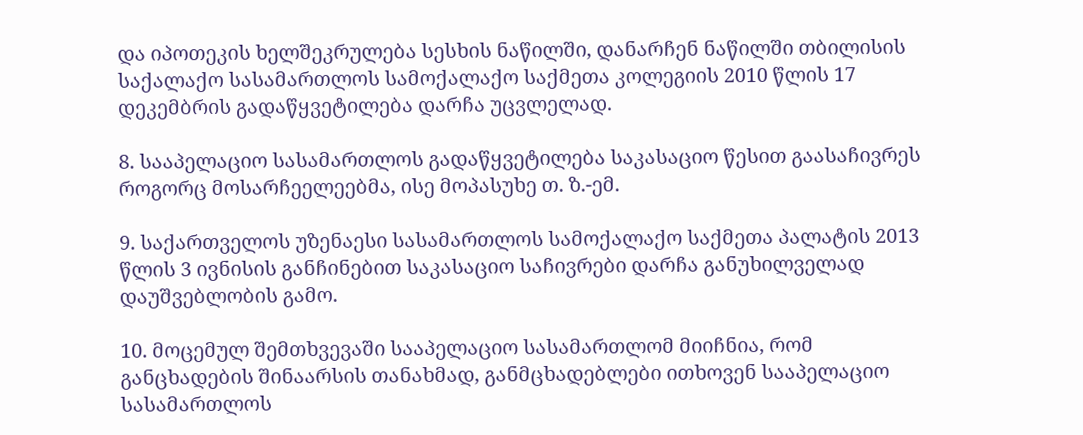და იპოთეკის ხელშეკრულება სესხის ნაწილში, დანარჩენ ნაწილში თბილისის საქალაქო სასამართლოს სამოქალაქო საქმეთა კოლეგიის 2010 წლის 17 დეკემბრის გადაწყვეტილება დარჩა უცვლელად.

8. სააპელაციო სასამართლოს გადაწყვეტილება საკასაციო წესით გაასაჩივრეს როგორც მოსარჩეელეებმა, ისე მოპასუხე თ. ზ.-ემ.

9. საქართველოს უზენაესი სასამართლოს სამოქალაქო საქმეთა პალატის 2013 წლის 3 ივნისის განჩინებით საკასაციო საჩივრები დარჩა განუხილველად დაუშვებლობის გამო.

10. მოცემულ შემთხვევაში სააპელაციო სასამართლომ მიიჩნია, რომ განცხადების შინაარსის თანახმად, განმცხადებლები ითხოვენ სააპელაციო სასამართლოს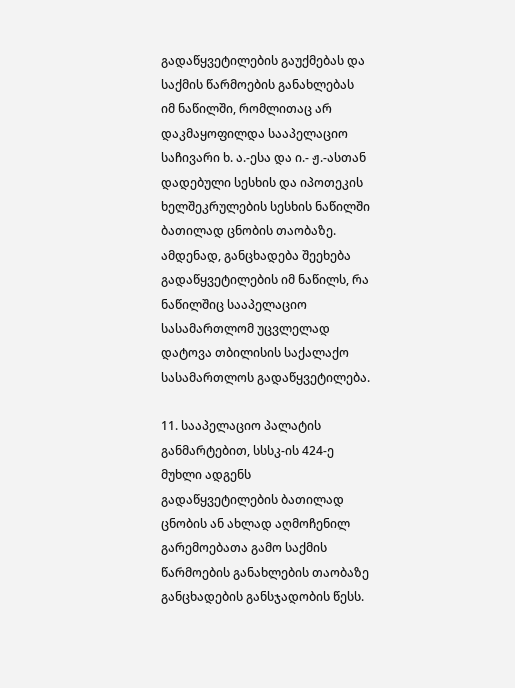გადაწყვეტილების გაუქმებას და საქმის წარმოების განახლებას იმ ნაწილში, რომლითაც არ დაკმაყოფილდა სააპელაციო საჩივარი ხ. ა.-ესა და ი.- ჟ.-ასთან დადებული სესხის და იპოთეკის ხელშეკრულების სესხის ნაწილში ბათილად ცნობის თაობაზე. ამდენად, განცხადება შეეხება გადაწყვეტილების იმ ნაწილს, რა ნაწილშიც სააპელაციო სასამართლომ უცვლელად დატოვა თბილისის საქალაქო სასამართლოს გადაწყვეტილება.

11. სააპელაციო პალატის განმარტებით, სსსკ-ის 424-ე მუხლი ადგენს გადაწყვეტილების ბათილად ცნობის ან ახლად აღმოჩენილ გარემოებათა გამო საქმის წარმოების განახლების თაობაზე განცხადების განსჯადობის წესს.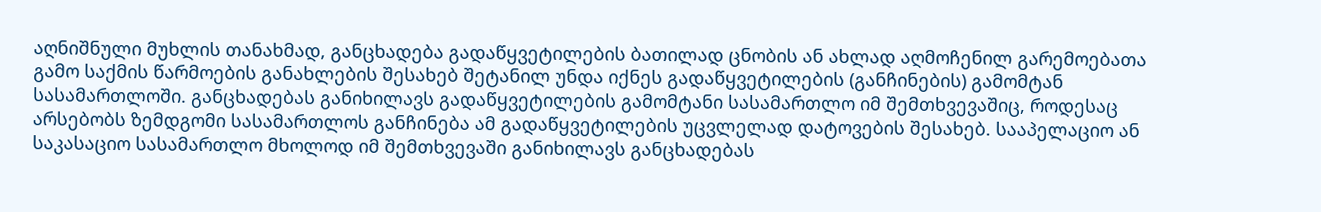აღნიშნული მუხლის თანახმად, განცხადება გადაწყვეტილების ბათილად ცნობის ან ახლად აღმოჩენილ გარემოებათა გამო საქმის წარმოების განახლების შესახებ შეტანილ უნდა იქნეს გადაწყვეტილების (განჩინების) გამომტან სასამართლოში. განცხადებას განიხილავს გადაწყვეტილების გამომტანი სასამართლო იმ შემთხვევაშიც, როდესაც არსებობს ზემდგომი სასამართლოს განჩინება ამ გადაწყვეტილების უცვლელად დატოვების შესახებ. სააპელაციო ან საკასაციო სასამართლო მხოლოდ იმ შემთხვევაში განიხილავს განცხადებას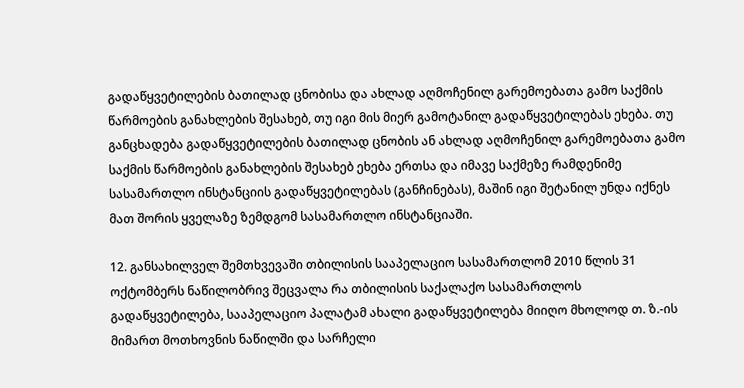გადაწყვეტილების ბათილად ცნობისა და ახლად აღმოჩენილ გარემოებათა გამო საქმის წარმოების განახლების შესახებ, თუ იგი მის მიერ გამოტანილ გადაწყვეტილებას ეხება. თუ განცხადება გადაწყვეტილების ბათილად ცნობის ან ახლად აღმოჩენილ გარემოებათა გამო საქმის წარმოების განახლების შესახებ ეხება ერთსა და იმავე საქმეზე რამდენიმე სასამართლო ინსტანციის გადაწყვეტილებას (განჩინებას), მაშინ იგი შეტანილ უნდა იქნეს მათ შორის ყველაზე ზემდგომ სასამართლო ინსტანციაში.

12. განსახილველ შემთხვევაში თბილისის სააპელაციო სასამართლომ 2010 წლის 31 ოქტომბერს ნაწილობრივ შეცვალა რა თბილისის საქალაქო სასამართლოს გადაწყვეტილება, სააპელაციო პალატამ ახალი გადაწყვეტილება მიიღო მხოლოდ თ. ზ.-ის მიმართ მოთხოვნის ნაწილში და სარჩელი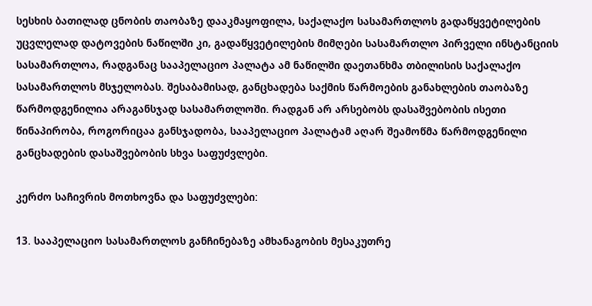სესხის ბათილად ცნობის თაობაზე დააკმაყოფილა, საქალაქო სასამართლოს გადაწყვეტილების უცვლელად დატოვების ნაწილში კი, გადაწყვეტილების მიმღები სასამართლო პირველი ინსტანციის სასამართლოა, რადგანაც სააპელაციო პალატა ამ ნაწილში დაეთანხმა თბილისის საქალაქო სასამართლოს მსჯელობას. შესაბამისად, განცხადება საქმის წარმოების განახლების თაობაზე წარმოდგენილია არაგანსჯად სასამართლოში. რადგან არ არსებობს დასაშვებობის ისეთი წინაპირობა, როგორიცაა განსჯადობა, სააპელაციო პალატამ აღარ შეამოწმა წარმოდგენილი განცხადების დასაშვებობის სხვა საფუძვლები.

კერძო საჩივრის მოთხოვნა და საფუძვლები:

13. სააპელაციო სასამართლოს განჩინებაზე ამხანაგობის მესაკუთრე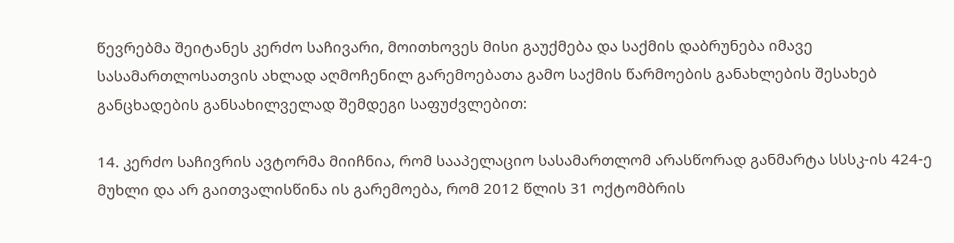წევრებმა შეიტანეს კერძო საჩივარი, მოითხოვეს მისი გაუქმება და საქმის დაბრუნება იმავე სასამართლოსათვის ახლად აღმოჩენილ გარემოებათა გამო საქმის წარმოების განახლების შესახებ განცხადების განსახილველად შემდეგი საფუძვლებით:

14. კერძო საჩივრის ავტორმა მიიჩნია, რომ სააპელაციო სასამართლომ არასწორად განმარტა სსსკ-ის 424-ე მუხლი და არ გაითვალისწინა ის გარემოება, რომ 2012 წლის 31 ოქტომბრის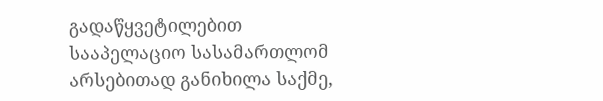გადაწყვეტილებით სააპელაციო სასამართლომ არსებითად განიხილა საქმე,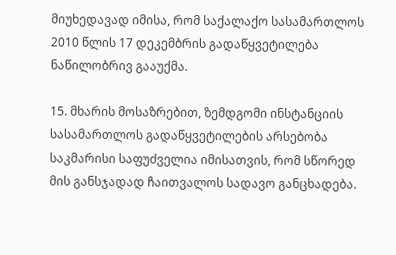მიუხედავად იმისა, რომ საქალაქო სასამართლოს 2010 წლის 17 დეკემბრის გადაწყვეტილება ნაწილობრივ გააუქმა.

15. მხარის მოსაზრებით, ზემდგომი ინსტანციის სასამართლოს გადაწყვეტილების არსებობა საკმარისი საფუძველია იმისათვის, რომ სწორედ მის განსჯადად ჩაითვალოს სადავო განცხადება.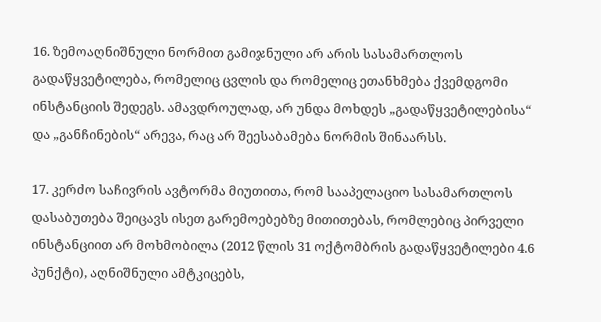16. ზემოაღნიშნული ნორმით გამიჯნული არ არის სასამართლოს გადაწყვეტილება, რომელიც ცვლის და რომელიც ეთანხმება ქვემდგომი ინსტანციის შედეგს. ამავდროულად, არ უნდა მოხდეს „გადაწყვეტილებისა“ და „განჩინების“ არევა, რაც არ შეესაბამება ნორმის შინაარსს.

17. კერძო საჩივრის ავტორმა მიუთითა, რომ სააპელაციო სასამართლოს დასაბუთება შეიცავს ისეთ გარემოებებზე მითითებას, რომლებიც პირველი ინსტანციით არ მოხმობილა (2012 წლის 31 ოქტომბრის გადაწყვეტილები 4.6 პუნქტი), აღნიშნული ამტკიცებს,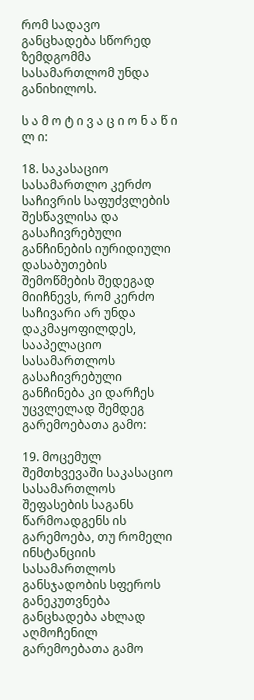რომ სადავო განცხადება სწორედ ზემდგომმა სასამართლომ უნდა განიხილოს.

ს ა მ ო ტ ი ვ ა ც ი ო ნ ა წ ი ლ ი:

18. საკასაციო სასამართლო კერძო საჩივრის საფუძვლების შესწავლისა და გასაჩივრებული განჩინების იურიდიული დასაბუთების შემოწმების შედეგად მიიჩნევს, რომ კერძო საჩივარი არ უნდა დაკმაყოფილდეს, სააპელაციო სასამართლოს გასაჩივრებული განჩინება კი დარჩეს უცვლელად შემდეგ გარემოებათა გამო:

19. მოცემულ შემთხვევაში საკასაციო სასამართლოს შეფასების საგანს წარმოადგენს ის გარემოება, თუ რომელი ინსტანციის სასამართლოს განსჯადობის სფეროს განეკუთვნება განცხადება ახლად აღმოჩენილ გარემოებათა გამო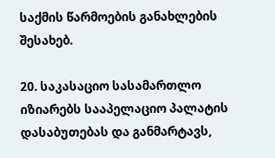საქმის წარმოების განახლების შესახებ.

20. საკასაციო სასამართლო იზიარებს სააპელაციო პალატის დასაბუთებას და განმარტავს,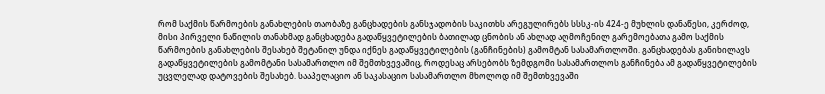რომ საქმის წარმოების განახლების თაობაზე განცხადების განსჯადობის საკითხს არეგულირებს სსსკ-ის 424-ე მუხლის დანაწესი, კერძოდ, მისი პირველი ნაწილის თანახმად განცხადება გადაწყვეტილების ბათილად ცნობის ან ახლად აღმოჩენილ გარემოებათა გამო საქმის წარმოების განახლების შესახებ შეტანილ უნდა იქნეს გადაწყვეტილების (განჩინების) გამომტან სასამართლოში. განცხადებას განიხილავს გადაწყვეტილების გამომტანი სასამართლო იმ შემთხვევაშიც, როდესაც არსებობს ზემდგომი სასამართლოს განჩინება ამ გადაწყვეტილების უცვლელად დატოვების შესახებ. სააპელაციო ან საკასაციო სასამართლო მხოლოდ იმ შემთხვევაში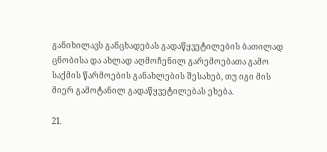განიხილავს განცხადებას გადაწყვეტილების ბათილად ცნობისა და ახლად აღმოჩენილ გარემოებათა გამო საქმის წარმოების განახლების შესახებ, თუ იგი მის მიერ გამოტანილ გადაწყვეტილებას ეხება.

21.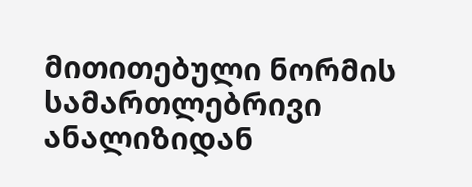მითითებული ნორმის სამართლებრივი ანალიზიდან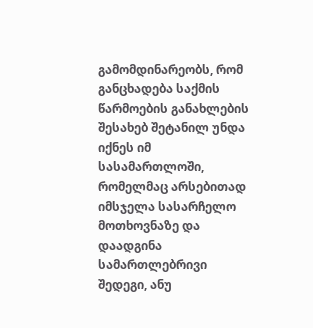გამომდინარეობს, რომ განცხადება საქმის წარმოების განახლების შესახებ შეტანილ უნდა იქნეს იმ სასამართლოში, რომელმაც არსებითად იმსჯელა სასარჩელო მოთხოვნაზე და დაადგინა სამართლებრივი შედეგი, ანუ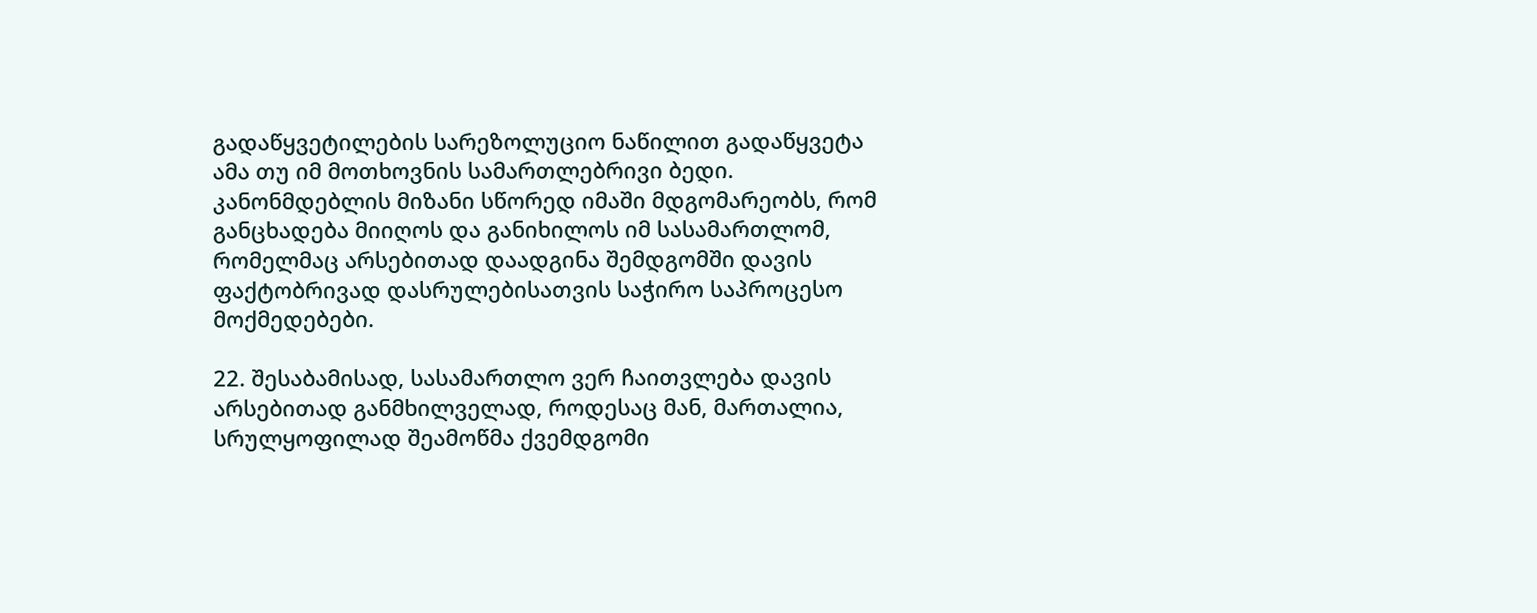გადაწყვეტილების სარეზოლუციო ნაწილით გადაწყვეტა ამა თუ იმ მოთხოვნის სამართლებრივი ბედი. კანონმდებლის მიზანი სწორედ იმაში მდგომარეობს, რომ განცხადება მიიღოს და განიხილოს იმ სასამართლომ, რომელმაც არსებითად დაადგინა შემდგომში დავის ფაქტობრივად დასრულებისათვის საჭირო საპროცესო მოქმედებები.

22. შესაბამისად, სასამართლო ვერ ჩაითვლება დავის არსებითად განმხილველად, როდესაც მან, მართალია, სრულყოფილად შეამოწმა ქვემდგომი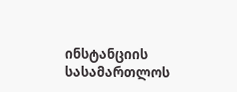ინსტანციის სასამართლოს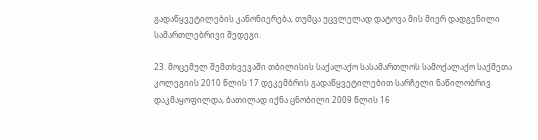გადაწყვეტილების კანონიერება, თუმცა უცვლელად დატოვა მის მიერ დადგენილი სამართლებრივი შედეგი.

23. მოცემულ შემთხვევაში თბილისის საქალაქო სასამართლოს სამოქალაქო საქმეთა კოლეგიის 2010 წლის 17 დეკემბრის გადაწყვეტილებით სარჩელი ნაწილობრივ დაკმაყოფილდა, ბათილად იქნა ცნობილი 2009 წლის 16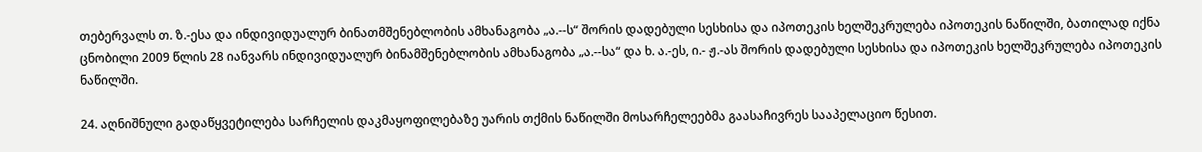თებერვალს თ. ზ.-ესა და ინდივიდუალურ ბინათმშენებლობის ამხანაგობა „ა.--ს“ შორის დადებული სესხისა და იპოთეკის ხელშეკრულება იპოთეკის ნაწილში, ბათილად იქნა ცნობილი 2009 წლის 28 იანვარს ინდივიდუალურ ბინამშენებლობის ამხანაგობა „ა.--სა“ და ხ. ა.-ეს, ი.- ჟ.-ას შორის დადებული სესხისა და იპოთეკის ხელშეკრულება იპოთეკის ნაწილში.

24. აღნიშნული გადაწყვეტილება სარჩელის დაკმაყოფილებაზე უარის თქმის ნაწილში მოსარჩელეებმა გაასაჩივრეს სააპელაციო წესით.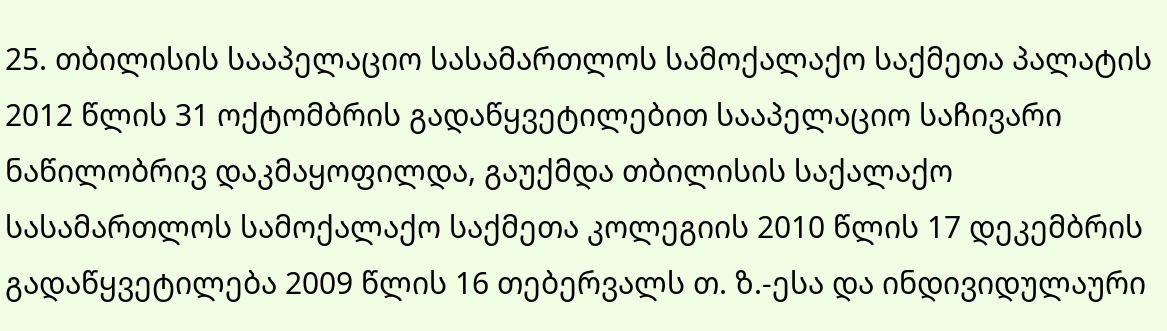25. თბილისის სააპელაციო სასამართლოს სამოქალაქო საქმეთა პალატის 2012 წლის 31 ოქტომბრის გადაწყვეტილებით სააპელაციო საჩივარი ნაწილობრივ დაკმაყოფილდა, გაუქმდა თბილისის საქალაქო სასამართლოს სამოქალაქო საქმეთა კოლეგიის 2010 წლის 17 დეკემბრის გადაწყვეტილება 2009 წლის 16 თებერვალს თ. ზ.-ესა და ინდივიდულაური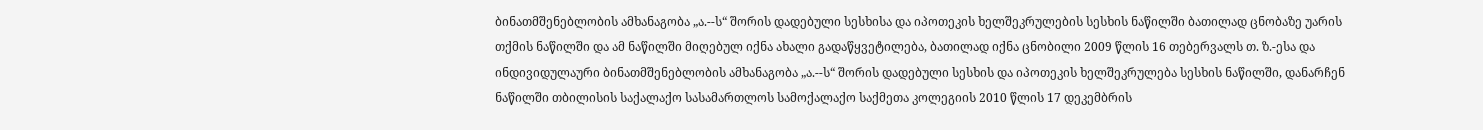ბინათმშენებლობის ამხანაგობა „ა.--ს“ შორის დადებული სესხისა და იპოთეკის ხელშეკრულების სესხის ნაწილში ბათილად ცნობაზე უარის თქმის ნაწილში და ამ ნაწილში მიღებულ იქნა ახალი გადაწყვეტილება, ბათილად იქნა ცნობილი 2009 წლის 16 თებერვალს თ. ზ.-ესა და ინდივიდულაური ბინათმშენებლობის ამხანაგობა „ა.--ს“ შორის დადებული სესხის და იპოთეკის ხელშეკრულება სესხის ნაწილში, დანარჩენ ნაწილში თბილისის საქალაქო სასამართლოს სამოქალაქო საქმეთა კოლეგიის 2010 წლის 17 დეკემბრის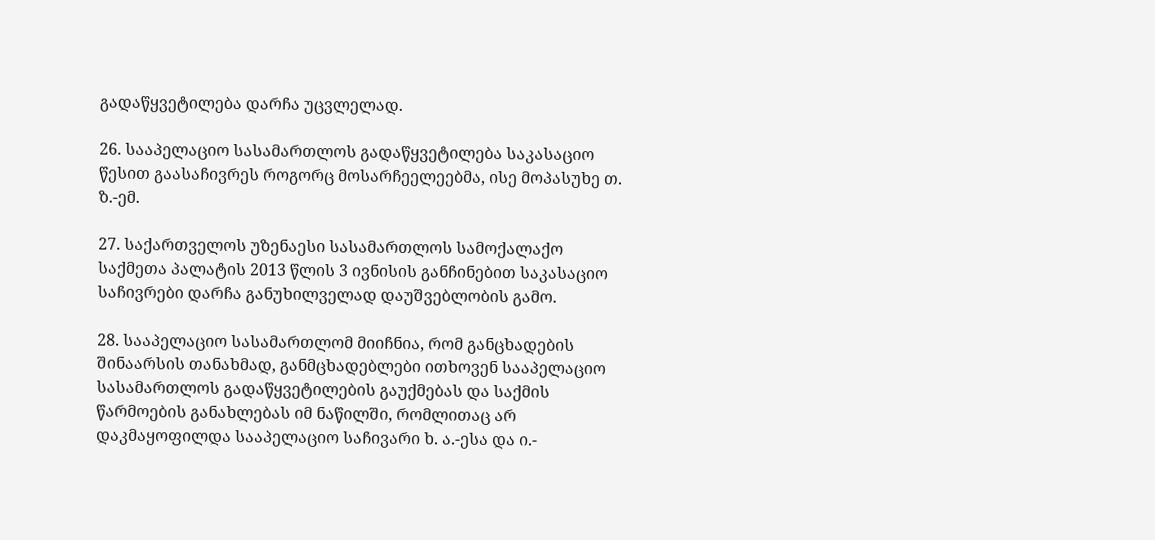გადაწყვეტილება დარჩა უცვლელად.

26. სააპელაციო სასამართლოს გადაწყვეტილება საკასაციო წესით გაასაჩივრეს როგორც მოსარჩეელეებმა, ისე მოპასუხე თ. ზ.-ემ.

27. საქართველოს უზენაესი სასამართლოს სამოქალაქო საქმეთა პალატის 2013 წლის 3 ივნისის განჩინებით საკასაციო საჩივრები დარჩა განუხილველად დაუშვებლობის გამო.

28. სააპელაციო სასამართლომ მიიჩნია, რომ განცხადების შინაარსის თანახმად, განმცხადებლები ითხოვენ სააპელაციო სასამართლოს გადაწყვეტილების გაუქმებას და საქმის წარმოების განახლებას იმ ნაწილში, რომლითაც არ დაკმაყოფილდა სააპელაციო საჩივარი ხ. ა.-ესა და ი.-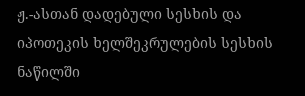ჟ.-ასთან დადებული სესხის და იპოთეკის ხელშეკრულების სესხის ნაწილში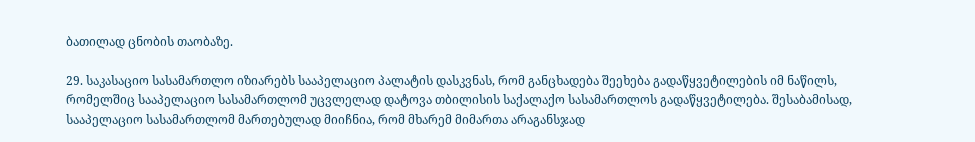ბათილად ცნობის თაობაზე.

29. საკასაციო სასამართლო იზიარებს სააპელაციო პალატის დასკვნას, რომ განცხადება შეეხება გადაწყვეტილების იმ ნაწილს, რომელშიც სააპელაციო სასამართლომ უცვლელად დატოვა თბილისის საქალაქო სასამართლოს გადაწყვეტილება. შესაბამისად, სააპელაციო სასამართლომ მართებულად მიიჩნია, რომ მხარემ მიმართა არაგანსჯად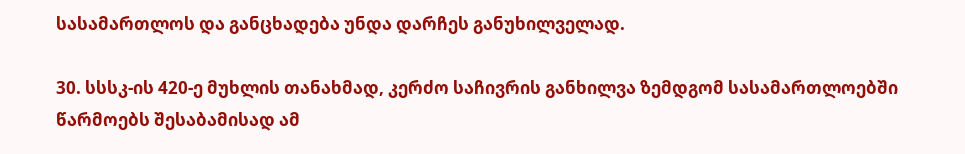სასამართლოს და განცხადება უნდა დარჩეს განუხილველად.

30. სსსკ-ის 420-ე მუხლის თანახმად, კერძო საჩივრის განხილვა ზემდგომ სასამართლოებში წარმოებს შესაბამისად ამ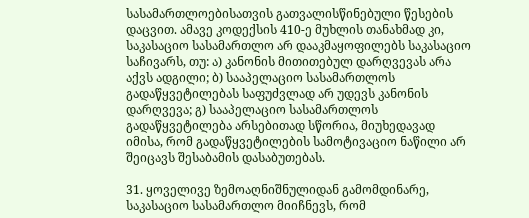სასამართლოებისათვის გათვალისწინებული წესების დაცვით. ამავე კოდექსის 410-ე მუხლის თანახმად კი, საკასაციო სასამართლო არ დააკმაყოფილებს საკასაციო საჩივარს, თუ: ა) კანონის მითითებულ დარღვევას არა აქვს ადგილი; ბ) სააპელაციო სასამართლოს გადაწყვეტილებას საფუძვლად არ უდევს კანონის დარღვევა; გ) სააპელაციო სასამართლოს გადაწყვეტილება არსებითად სწორია, მიუხედავად იმისა, რომ გადაწყვეტილების სამოტივაციო ნაწილი არ შეიცავს შესაბამის დასაბუთებას.

31. ყოველივე ზემოაღნიშნულიდან გამომდინარე, საკასაციო სასამართლო მიიჩნევს, რომ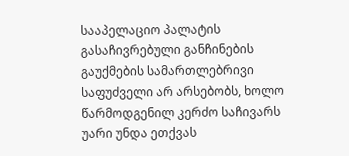სააპელაციო პალატის გასაჩივრებული განჩინების გაუქმების სამართლებრივი საფუძველი არ არსებობს, ხოლო წარმოდგენილ კერძო საჩივარს უარი უნდა ეთქვას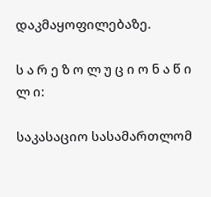დაკმაყოფილებაზე.

ს ა რ ე ზ ო ლ უ ც ი ო ნ ა წ ი ლ ი:

საკასაციო სასამართლომ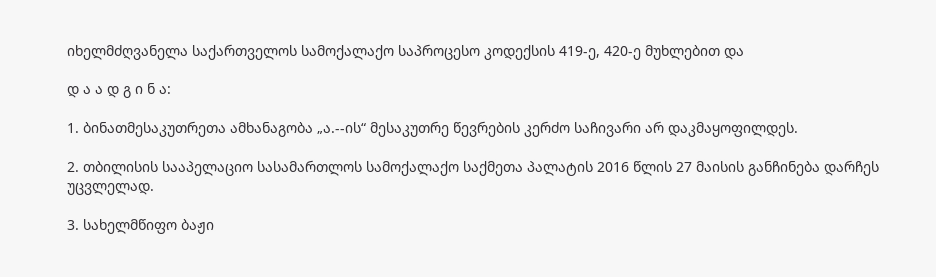იხელმძღვანელა საქართველოს სამოქალაქო საპროცესო კოდექსის 419-ე, 420-ე მუხლებით და

დ ა ა დ გ ი ნ ა:

1. ბინათმესაკუთრეთა ამხანაგობა „ა.--ის“ მესაკუთრე წევრების კერძო საჩივარი არ დაკმაყოფილდეს.

2. თბილისის სააპელაციო სასამართლოს სამოქალაქო საქმეთა პალატის 2016 წლის 27 მაისის განჩინება დარჩეს უცვლელად.

3. სახელმწიფო ბაჟი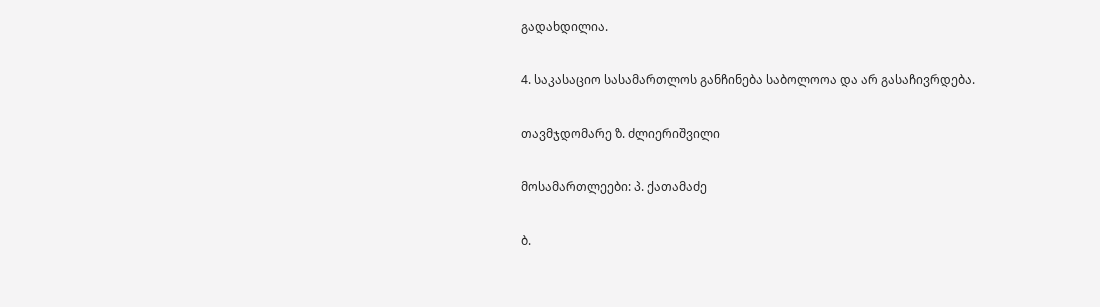გადახდილია.

4. საკასაციო სასამართლოს განჩინება საბოლოოა და არ გასაჩივრდება.

თავმჯდომარე ზ. ძლიერიშვილი

მოსამართლეები: პ. ქათამაძე

ბ.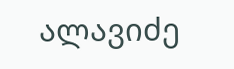ალავიძე